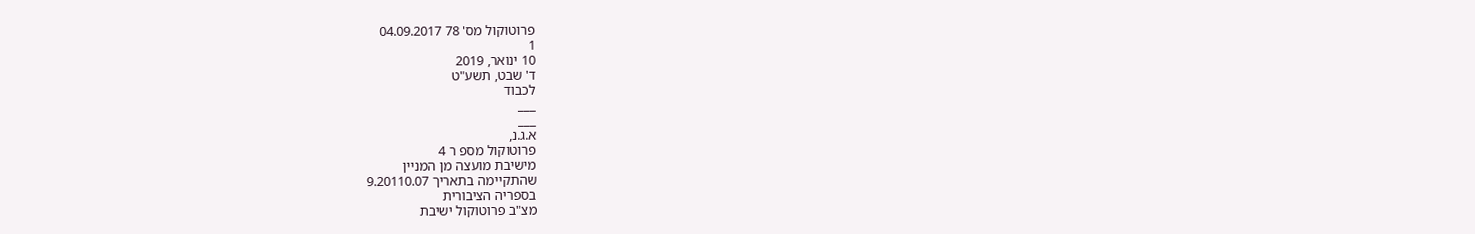פרוטוקול מס' 78 04.09.2017
1
10 ינואר, 2019
ד' שבט, תשע"ט
לכבוד
___
___
א.ג.נ,
פרוטוקול מספ ר 4
מישיבת מועצה מן המניין
שהתקיימה בתאריך 9.20110.07
בספריה הציבורית
מצ"ב פרוטוקול ישיבת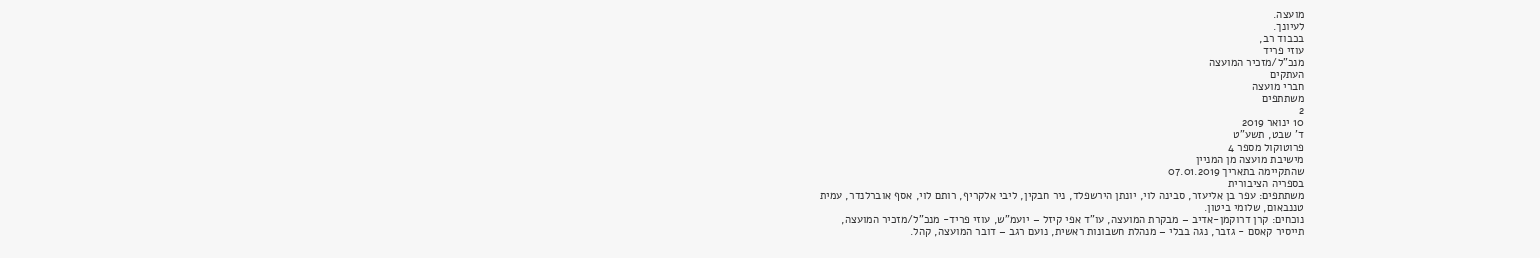מועצה.
לעיונך.
בכבוד רב,
עוזי פריד
מנכ"ל/מזכיר המועצה
העתקים
חברי מועצה
משתתפים
2
10 ינואר 2019
ד' שבט, תשע"ט
פרוטוקול מספר 4
מישיבת מועצה מן המניין
שהתקיימה בתאריך 07.01.2019
בספריה הציבורית
משתתפים: עפר בן אליעזר, סבינה לוי, יונתן הירשפלד, ניר חבקין, ליבי אלקריף, רותם לוי, אסף אוברלנדר, עמית
טננבאום, שלומי ביטון.
נוכחים: קרן דרוקמן-אדיב – מבקרת המועצה, עו"ד אפי קיזל – יועמ"ש, עוזי פריד- מנכ"ל/מזכיר המועצה,
תייסיר קאסם - גזבר, נגה בבלי – מנהלת חשבונות ראשית, נועם רגב – דובר המועצה, קהל.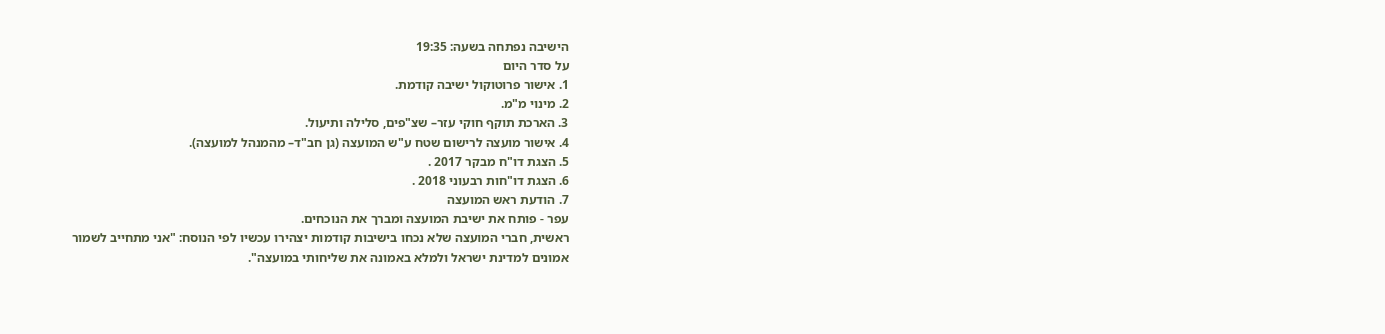הישיבה נפתחה בשעה: 19:35
על סדר היום
1. אישור פרוטוקול ישיבה קודמת.
2. מינוי מ"מ.
3. הארכת תוקף חוקי עזר– שצ"פים, סלילה ותיעול.
4. אישור מועצה לרישום שטח ע"ש המועצה (גן חב"ד– מהמנהל למועצה).
5. הצגת דו"ח מבקר 2017 .
6. הצגת דו"חות רבעוני 2018 .
7. הודעת ראש המועצה
עפר - פותח את ישיבת המועצה ומברך את הנוכחים.
ראשית, חברי המועצה שלא נכחו בישיבות קודמות יצהירו עכשיו לפי הנוסח: "אני מתחייב לשמור
אמונים למדינת ישראל ולמלא באמונה את שליחותי במועצה".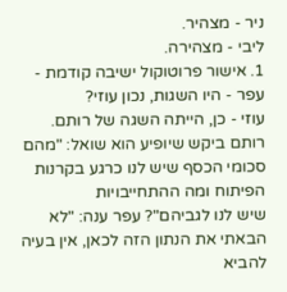ניר - מצהיר.
ליבי - מצהירה.
1. אישור פרוטוקול ישיבה קודמת -
עפר - היו השגות, נכון עוזי?
עוזי - כן, הייתה השגה של רותם.
רותם ביקש שיופיע הוא שואל: "מהם סכומי הכסף שיש לנו כרגע בקרנות הפיתוח ומה ההתחייבויות
שיש לנו לגביהם"? עפר ענה: "לא הבאתי את הנתון הזה לכאן, אין בעיה להביא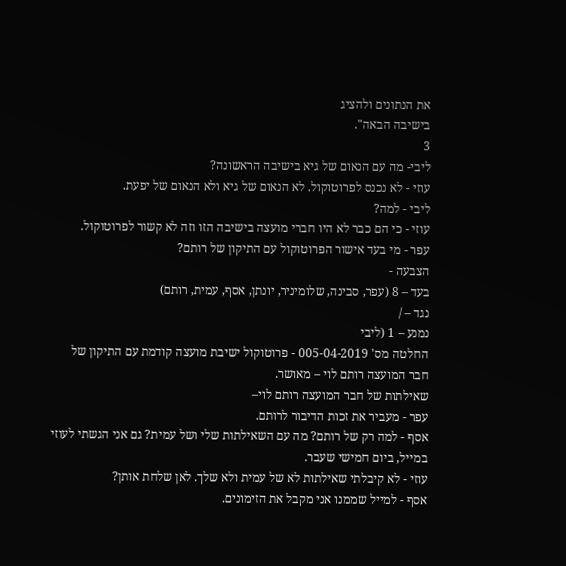את הנתונים ולהציג
בישיבה הבאה".
3
ליבי- מה עם הנאום של גיא בישיבה הראשונה?
עוזי - לא נכנס לפרוטוקול. לא הנאום של גיא ולא הנאום של יפעת.
ליבי - למה?
עוזי - כי הם כבר לא היו חברי מועצה בישיבה הזו וזה לא קשור לפרוטוקול.
עפר - מי בעד אישור הפרוטוקול עם התיקון של רותם?
הצבעה -
בעד – 8 (עפר, סבינה, שלומיניר, יונתן, אסף, עמית, רותם)
נגד – /
נמנע – 1 (ליבי
החלטה מס' 005-04-2019 - פרוטוקול ישיבת מועצה קודמת עם התיקון של חבר המועצה רותם לוי – מאושר.
שאילתות של חבר המועצה רותם לוי–
עפר - מעביר את זכות הדיבור לרותם.
אסף - למה רק של רותם? מה עם השאילתות שלי ושל עמית? גם אני הגשתי לעוזי במייל, ביום חמישי שעבר.
עוזי - לא קיבלתי שאילתות לא של עמית ולא שלך. לאן שלחת אותן?
אסף - למייל שממנו אני מקבל את הזימונים.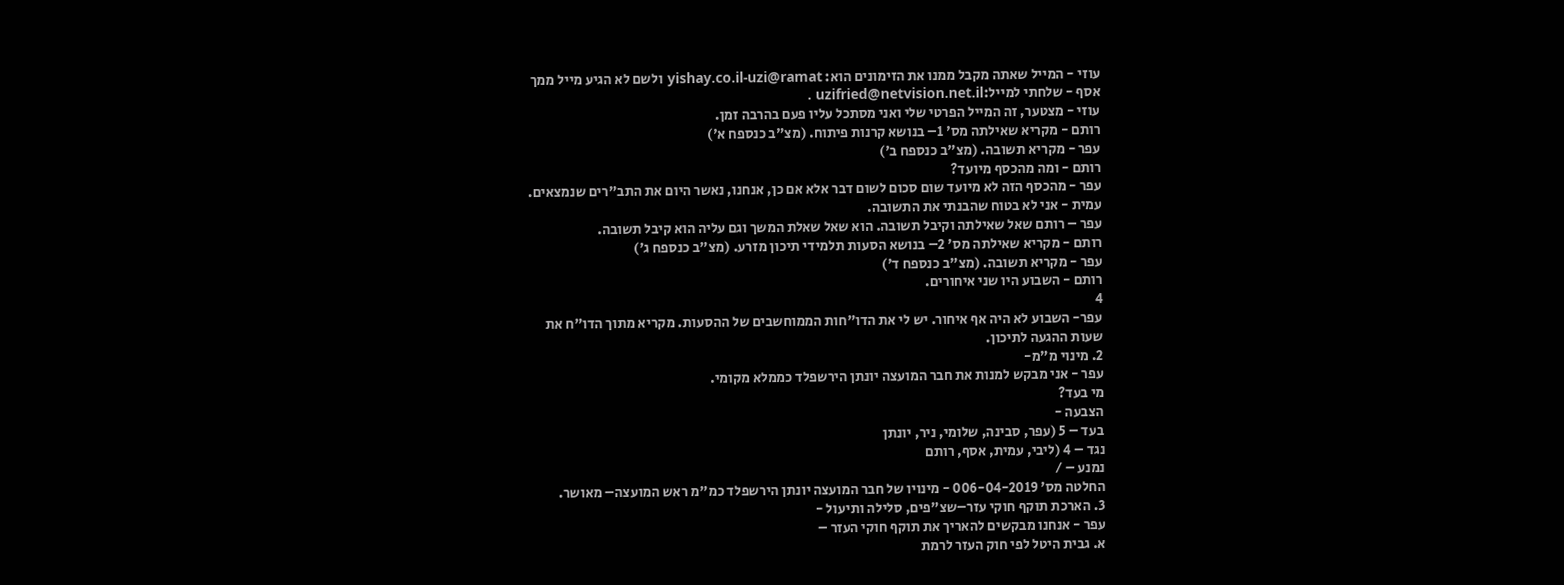עוזי - המייל שאתה מקבל ממנו את הזימונים הוא: yishay.co.il-uzi@ramat ולשם לא הגיע מייל ממך
אסף - שלחתי למייל:uzifried@netvision.net.il .
עוזי - מצטער, זה המייל הפרטי שלי ואני מסתכל עליו פעם בהרבה זמן.
רותם - מקריא שאילתה מס' 1– בנושא קרנות פיתוח. (מצ"ב כנספח א')
עפר - מקריא תשובה. (מצ"ב כנספח ב')
רותם - ומה מהכסף מיועד?
עפר - מהכסף הזה לא מיועד שום סכום לשום דבר אלא אם כן, אנחנו, נאשר היום את התב"רים שנמצאים.
עמית - אני לא בטוח שהבנתי את התשובה.
עפר – רותם שאל שאילתה וקיבל תשובה. הוא שאל שאלת המשך וגם עליה הוא קיבל תשובה.
רותם - מקריא שאילתה מס' 2– בנושא הסעות תלמידי תיכון מזרע. (מצ"ב כנספח ג')
עפר - מקריא תשובה. (מצ"ב כנספח ד')
רותם - השבוע היו שני איחורים.
4
עפר- השבוע לא היה אף איחור. יש לי את הדו"חות הממוחשבים של ההסעות. מקריא מתוך הדו"ח את
שעות ההגעה לתיכון.
2. מינוי מ"מ-
עפר - אני מבקש למנות את חבר המועצה יונתן הירשפלד כממלא מקומי.
מי בעד?
הצבעה -
בעד – 5 (עפר, סבינה, שלומי, ניר, יונתן
נגד – 4 (ליבי, עמית, אסף, רותם
נמנע – /
החלטה מס' 006-04-2019 - מינויו של חבר המועצה יונתן הירשפלד כמ"מ ראש המועצה– מאושר.
3. הארכת תוקף חוקי עזר–שצ"פים, סלילה ותיעול -
עפר - אנחנו מבקשים להאריך את תוקף חוקי העזר –
א. גבית היטל לפי חוק העזר לרמת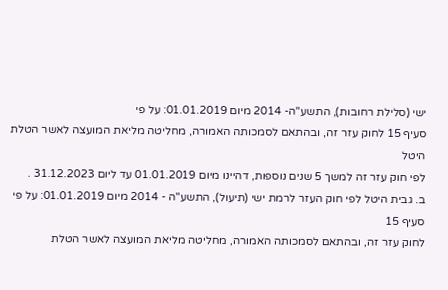ישי (סלילת רחובות), התשע"ה- 2014 מיום 01.01.2019: על פי
סעיף 15 לחוק עזר זה, ובהתאם לסמכותה האמורה, מחליטה מליאת המועצה לאשר הטלת היטל
לפי חוק עזר זה למשך 5 שנים נוספות, דהיינו מיום 01.01.2019 עד ליום 31.12.2023 .
ב. גבית היטל לפי חוק העזר לרמת ישי (תיעול), התשע"ה - 2014 מיום 01.01.2019: על פי סעיף 15
לחוק עזר זה, ובהתאם לסמכותה האמורה, מחליטה מליאת המועצה לאשר הטלת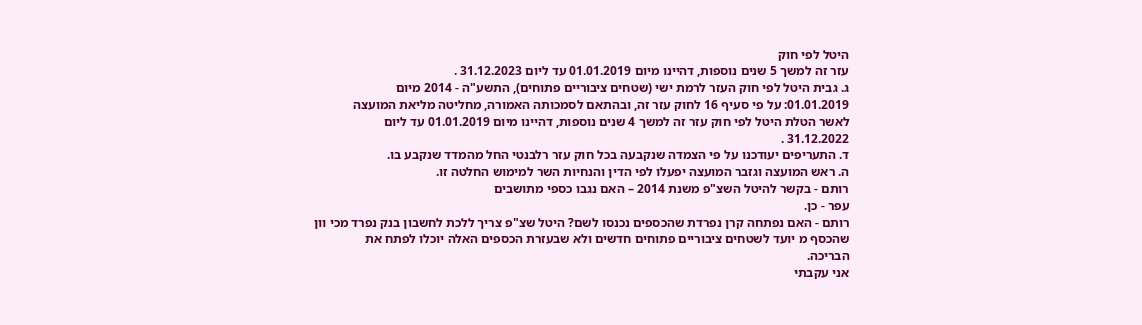היטל לפי חוק
עזר זה למשך 5 שנים נוספות, דהיינו מיום 01.01.2019 עד ליום 31.12.2023 .
ג. גבית היטל לפי חוק העזר לרמת ישי (שטחים ציבוריים פתוחים), התשע"ה - 2014 מיום
01.01.2019: על פי סעיף 16 לחוק עזר זה, ובהתאם לסמכותה האמורה, מחליטה מליאת המועצה
לאשר הטלת היטל לפי חוק עזר זה למשך 4 שנים נוספות, דהיינו מיום 01.01.2019 עד ליום
31.12.2022 .
ד. התעריפים יעודכנו על פי הצמדה שנקבעה בכל חוק עזר רלבנטי החל מהמדד שנקבע בו.
ה. ראש המועצה וגזבר המועצה יפעלו לפי הדין והנחיות השר למימוש החלטה זו.
רותם - בקשר להיטל השצ"פ משנת 2014 – האם נגבו כספי מתושבים
עפר - כן.
רותם - האם נפתחה קרן נפרדת שהכספים נכנסו לשם? היטל שצ"פ צריך ללכת לחשבון בנק נפרד מכי וון
שהכסף מ יועד לשטחים ציבוריים פתוחים חדשים ולא שבעזרת הכספים האלה יוכלו לפתח את
הבריכה.
אני עקבתי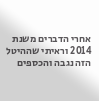אחרי הדברים משנת 2014 וראיתי שההיטל הזה נגבה והכספים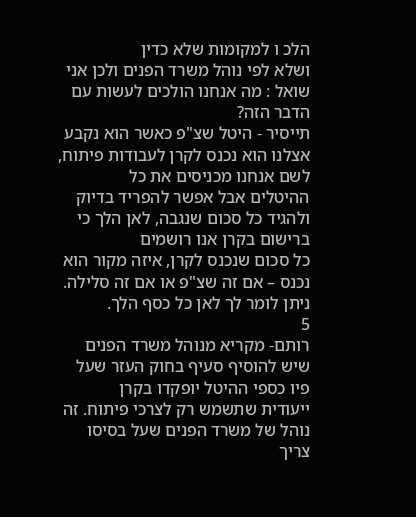הלכ ו למקומות שלא כדין
ושלא לפי נוהל משרד הפנים ולכן אני שואל : מה אנחנו הולכים לעשות עם הדבר הזה?
תייסיר - היטל שצ"פ כאשר הוא נקבע אצלנו הוא נכנס לקרן לעבודות פיתוח, לשם אנחנו מכניסים את כל
ההיטלים אבל אפשר להפריד בדיוק ולהגיד כל סכום שנגבה, לאן הלך כי ברישום בקרן אנו רושמים
כל סכום שנכנס לקרן, איזה מקור הוא נכנס – אם זה שצ"פ או אם זה סלילה.
ניתן לומר לך לאן כל כסף הלך.
5
רותם- מקריא מנוהל משרד הפנים שיש להוסיף סעיף בחוק העזר שעל פיו כספי ההיטל יופקדו בקרן
ייעודית שתשמש רק לצרכי פיתוח. זה נוהל של משרד הפנים שעל בסיסו צריך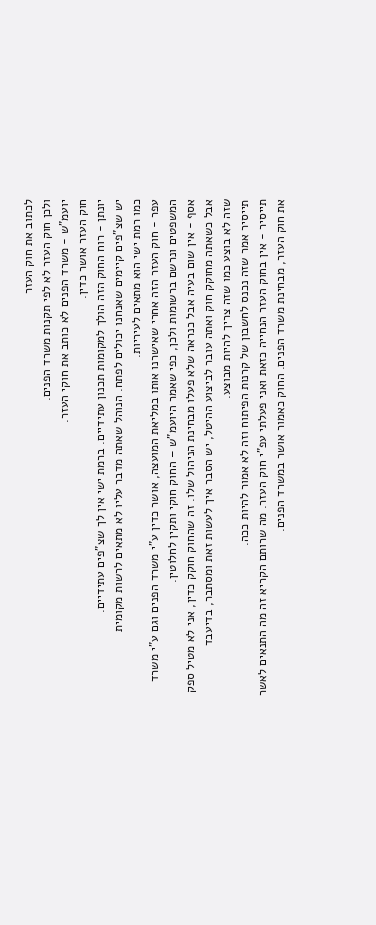לכתוב את חוק העזר
ולכן חוק העזר לא לפי תקנות משרד הפנים.
יועמ"ש - משרד הפנים לא כותב את חוקי העזר.
חוק העזר אושר כדין.
יונתן - רוח החוק הזה הולך למקומות תכנון עתידיים. ברמת ישי אין לך שצ"פים עתידיים.
יש שצ"פים קיימים שאנחנו יכולים לפתח. הנוהל שאתה מדבר עליו לא מתאים לרשות מקומית
כמו רמת ישי הוא מתאים לעיריות.
עפר - חוק העזר הזה אחרי שאישרנו אותו במליאת המועצה, אושר כדין ע"י משרד הפנים וגם ע"י משרד
המשפטים ונרשם ברשומות ולכן, כפי שאמר היועמ"ש – החוק חוקי ותקין לחלוטין.
אסף - אין שום בעיה אבל כנראה שלא פעלו מבחינת הניהול שלו. זה שהחוק חוקק כדין, אני לא מטיל ספק
אבל כשאתה מחוקק חוק ואתה עובר לביצוע ההיטל, יש הסבר איך לעשות זאת ומסתבר, בדיעבד
שזה לא בוצע כמו שזה צריך להיות מבוצע.
תייסיר אמר שזה נכנס לחשבון של קרנות הפיתוח וזה לא אמור להיות ככה.
תייסיר - אין בחוק העזר הנחייה כזאת ואני פעלתי עפ"י חוק העזר. מה שרותם הקריא זה מה התנאים לאשר
את חוק העזר, מבחינת משרד הפנים. החוק כאמור אושר במשרד הפנים.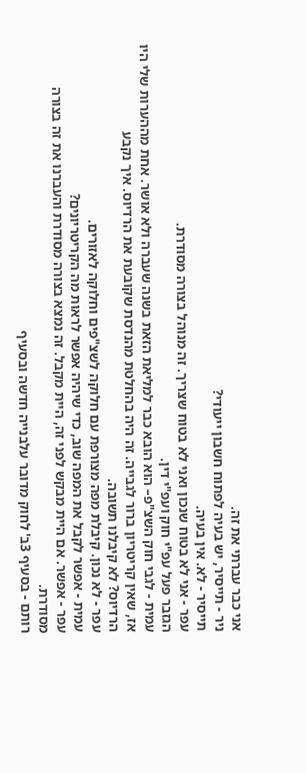אני כבר עברתי את זה.
ניר - תייסיר, יש בעיה לפתוח חשבון ייעודי?
תייסיר - לא. אין בעיה.
עפר - אני לא בטוח שנכון ואני לא בטוח שצריך. זה מנוהל בצורה מסודרת.
הגזבר פעל עפ"י חוק ועפ"י דין.
עמית - לגבי חוק השצ"פ– הוא הובא כבר למליאת הזאת בשנה שעברה ולא אושר. אחת מההערות שלי היו
אז, שאין קריטריון ברור לגבייה. זה היה בהחלטת מהנדסת שקובעת את הרדיוס. איך נקבע
הרדיוס? לא קיבלנו תשובה.
עפר - לא נכון. קיבלת מפה מצורפת עם חלוקה לשצ"פים וחלוקה לאזורים.
עמית - אפשר לקבל את המפה שוב, כדי שיהיה אפשר לראות מה הקריטריונים?
עפר - אפשר. אם היית מבקש לפני זה, היית מקבל. זה נמצא בצורה מסודרת והעברנו את זה בצורה
מסודרת.
רותם - בסעיף 3ב' לחוק מדובר עלבנייה חדשה ובסעיף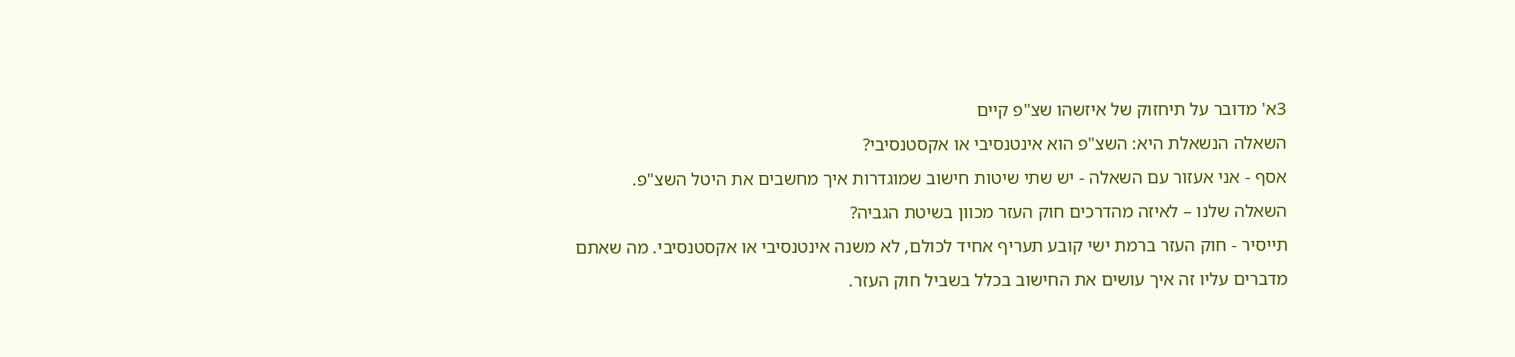3א' מדובר על תיחזוק של איזשהו שצ"פ קיים
השאלה הנשאלת היא: השצ"פ הוא אינטנסיבי או אקסטנסיבי?
אסף - אני אעזור עם השאלה - יש שתי שיטות חישוב שמוגדרות איך מחשבים את היטל השצ"פ.
השאלה שלנו – לאיזה מהדרכים חוק העזר מכוון בשיטת הגביה?
תייסיר - חוק העזר ברמת ישי קובע תעריף אחיד לכולם, לא משנה אינטנסיבי או אקסטנסיבי. מה שאתם
מדברים עליו זה איך עושים את החישוב בכלל בשביל חוק העזר.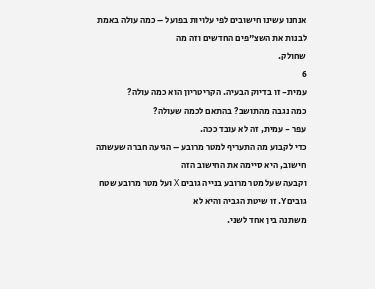אנחנו עשינו חישובים לפי עלויות בפועל – כמה עולה באמת לבנות את השצ"פים החדשים וזה מה
שחולק.
6
עמית- זו בדיוק הבעיה. הקריטריון הוא כמה עולה?
כמה נגבה מהתושב? בהתאם לכמה שעולה?
עפר - עמית, זה לא עובד ככה.
כדי לקבוע מה התעריף למטר מרובע – הגיעה חברה שעשתה חישוב, היא סיימה את החישוב הזה
וקבעה שעל מטר מרובע בנייה גובים X ועל מטר מרובע שטח גוביםY. זו שיטת הגביה והיא לא
משתנה בין אחד לשני.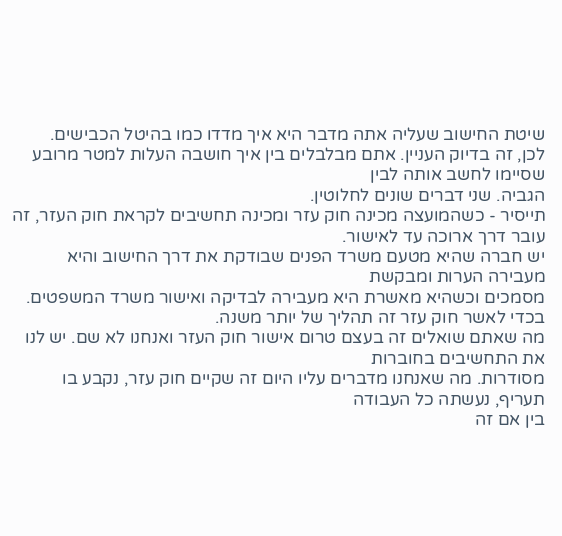שיטת החישוב שעליה אתה מדבר היא איך מדדו כמו בהיטל הכבישים.
לכן, זה בדיוק העניין. אתם מבלבלים בין איך חושבה העלות למטר מרובע שסיימו לחשב אותה לבין
הגביה. שני דברים שונים לחלוטין.
תייסיר - כשהמועצה מכינה חוק עזר ומכינה תחשיבים לקראת חוק העזר, זה עובר דרך ארוכה עד לאישור.
יש חברה שהיא מטעם משרד הפנים שבודקת את דרך החישוב והיא מעבירה הערות ומבקשת
מסמכים וכשהיא מאשרת היא מעבירה לבדיקה ואישור משרד המשפטים.
בכדי לאשר חוק עזר זה תהליך של יותר משנה.
מה שאתם שואלים זה בעצם טרום אישור חוק העזר ואנחנו לא שם. יש לנו את התחשיבים בחוברות
מסודרות. מה שאנחנו מדברים עליו היום זה שקיים חוק עזר, נקבע בו תעריף, נעשתה כל העבודה
בין אם זה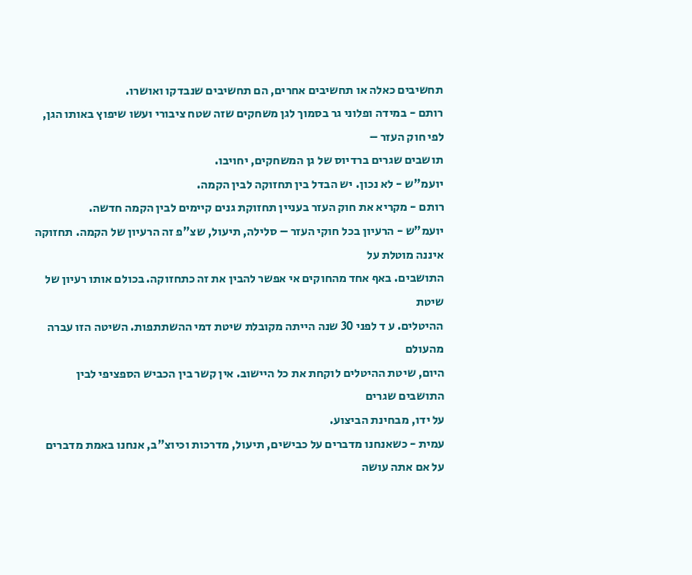תחשיבים כאלה או תחשיבים אחרים, הם תחשיבים שנבדקו ואושרו.
רותם - במידה ופלוני גר בסמוך לגן משחקים שזה שטח ציבורי ועשו שיפוץ באותו הגן, לפי חוק העזר –
תושבים שגרים ברדיוס של גן המשחקים, יחויבו.
יועמ"ש - לא נכון. יש הבדל בין תחזוקה לבין הקמה.
רותם - מקריא את חוק העזר בעניין תחזוקת גנים קיימים לבין הקמה חדשה.
יועמ"ש - הרעיון בכל חוקי העזר – סלילה, תיעול, שצ"פ זה הרעיון של הקמה. תחזוקה איננה מוטלת על
התושבים. באף אחד מהחוקים אי אפשר להבין את זה כתחזוקה. בכולם אותו רעיון של שיטת
ההיטלים. ע ד לפני 30 שנה הייתה מקובלת שיטת דמי ההשתתפות. השיטה הזו עברה מהעולם
היום, שיטת ההיטלים לוקחת את כל היישוב. אין קשר בין הכביש הספציפי לבין התושבים שגרים
על ידו, מבחינת הביצוע.
עמית - כשאנחנו מדברים על כבישים, תיעול, מדרכות וכיוצ"ב, אנחנו באמת מדברים על אם אתה עושה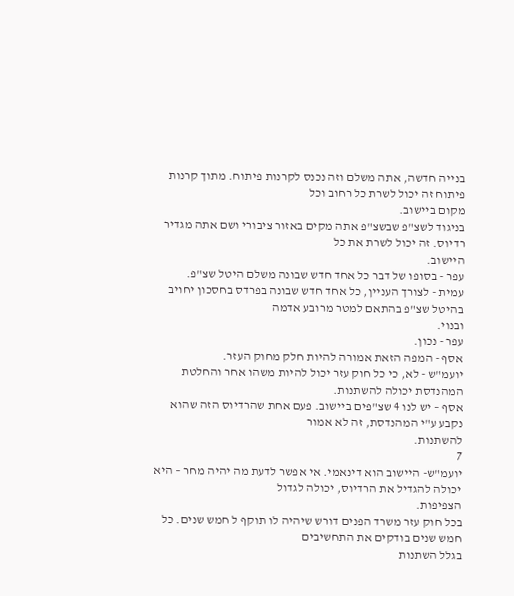בנייה חדשה, אתה משלם וזה נכנס לקרנות פיתוח. מתוך קרנות פיתוח זה יכול לשרת כל רחוב וכל
מקום ביישוב.
בניגוד לשצ"פ שבשצ"פ אתה מקים באזור ציבורי ושם אתה מגדיר רדיוס. זה יכול לשרת את כל
היישוב.
עפר - בסופו של דבר כל אחד חדש שבונה משלם היטל שצ"פ.
עמית - לצורך העניין, כל אחד חדש שבונה בפרדס בחסכון יחויב בהיטל שצ"פ בהתאם למטר מרובע אדמה
ובנוי.
עפר - נכון.
אסף - המפה הזאת אמורה להיות חלק מחוק העזר.
יועמ"ש - לא, כי כל חוק עזר יכול להיות משהו אחר והחלטת המהנדסת יכולה להשתנות.
אסף – יש לנו 4 שצ"פים ביישוב. פעם אחת שהרדיוס הזה שהוא נקבע ע"י המהנדסת, זה לא אמור
להשתנות.
7
יועמ"ש- היישוב הוא דינאמי. אי אפשר לדעת מה יהיה מחר – היא יכולה להגדיל את הרדיוס, יכולה לגדול
הצפיפות.
בכל חוק עזר משרד הפנים דורש שיהיה לו תוקף ל חמש שנים. כל חמש שנים בודקים את התחשיבים
בגלל השתנות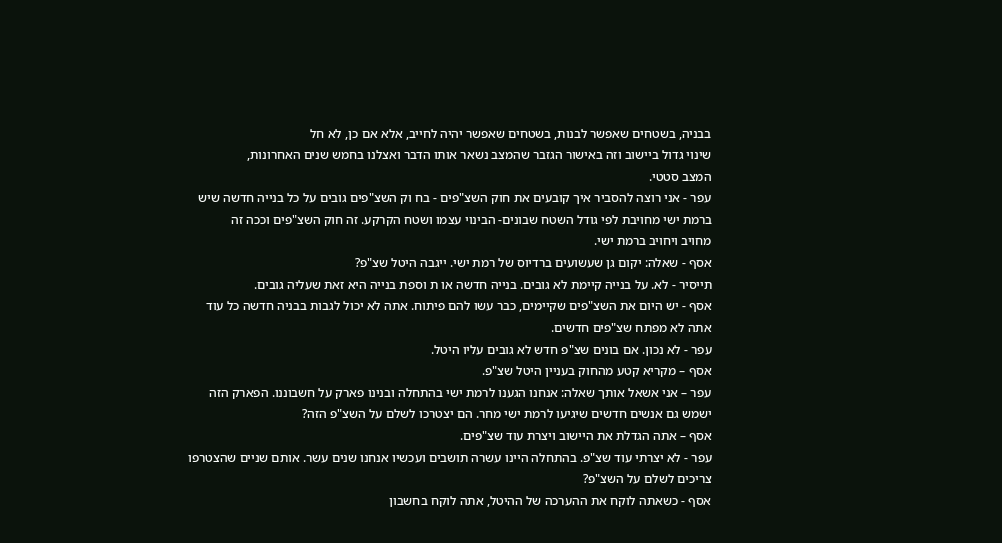בבניה, בשטחים שאפשר לבנות, בשטחים שאפשר יהיה לחייב, אלא אם כן, לא חל
שינוי גדול ביישוב וזה באישור הגזבר שהמצב נשאר אותו הדבר ואצלנו בחמש שנים האחרונות,
המצב סטטי.
עפר - אני רוצה להסביר איך קובעים את חוק השצ"פים - בח וק השצ"פים גובים על כל בנייה חדשה שיש
ברמת ישי מחויבת לפי גודל השטח שבונים- הבינוי עצמו ושטח הקרקע. זה חוק השצ"פים וככה זה
מחויב ויחויב ברמת ישי.
אסף - שאלה: יקום גן שעשועים ברדיוס של רמת ישי. ייגבה היטל שצ"פ?
תייסיר - לא. על בנייה קיימת לא גובים. בנייה חדשה או ת וספת בנייה היא זאת שעליה גובים.
אסף - יש היום את השצ"פים שקיימים, כבר עשו להם פיתוח. אתה לא יכול לגבות בבניה חדשה כל עוד
אתה לא מפתח שצ"פים חדשים.
עפר - לא נכון. אם בונים שצ"פ חדש לא גובים עליו היטל.
אסף – מקריא קטע מהחוק בעניין היטל שצ"פ.
עפר – אני אשאל אותך שאלה: אנחנו הגענו לרמת ישי בהתחלה ובנינו פארק על חשבוננו. הפארק הזה
ישמש גם אנשים חדשים שיגיעו לרמת ישי מחר. הם יצטרכו לשלם על השצ"פ הזה?
אסף – אתה הגדלת את היישוב ויצרת עוד שצ"פים.
עפר - לא יצרתי עוד שצ"פ. בהתחלה היינו עשרה תושבים ועכשיו אנחנו שנים עשר. אותם שניים שהצטרפו
צריכים לשלם על השצ"פ?
אסף - כשאתה לוקח את ההערכה של ההיטל, אתה לוקח בחשבון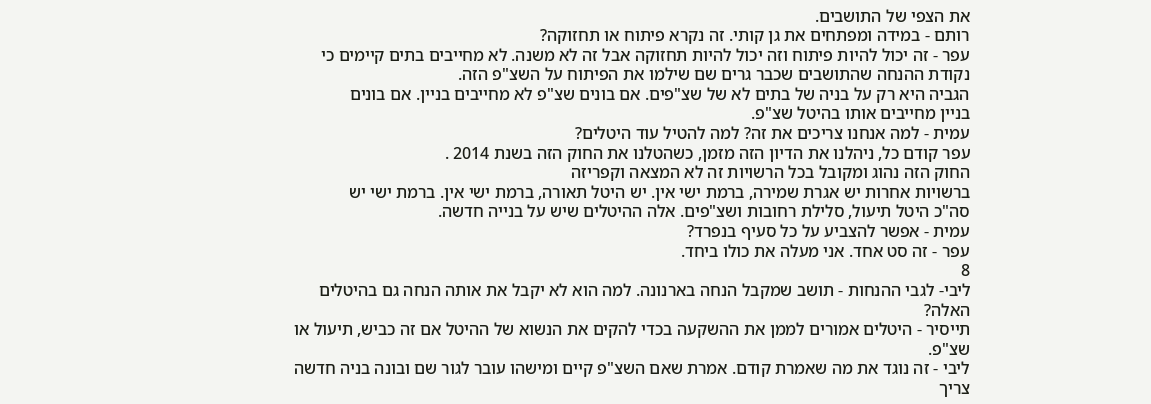את הצפי של התושבים.
רותם - במידה ומפתחים את גן קותי. זה נקרא פיתוח או תחזוקה?
עפר - זה יכול להיות פיתוח וזה יכול להיות תחזוקה אבל זה לא משנה. לא מחייבים בתים קיימים כי
נקודת ההנחה שהתושבים שכבר גרים שם שילמו את הפיתוח על השצ"פ הזה.
הגביה היא רק על בניה של בתים לא של שצ"פים. אם בונים שצ"פ לא מחייבים בניין. אם בונים
בניין מחייבים אותו בהיטל שצ"פ.
עמית - למה אנחנו צריכים את זה? למה להטיל עוד היטלים?
עפר קודם כל, ניהלנו את הדיון הזה מזמן, כשהטלנו את החוק הזה בשנת 2014 .
החוק הזה נהוג ומקובל בכל הרשויות זה לא המצאה וקפריזה
ברשויות אחרות יש אגרת שמירה, ברמת ישי אין. יש היטל תאורה, ברמת ישי אין. ברמת ישי יש
סה"כ היטל תיעול, סלילת רחובות ושצ"פים. אלה ההיטלים שיש על בנייה חדשה.
עמית - אפשר להצביע על כל סעיף בנפרד?
עפר - זה סט אחד. אני מעלה את כולו ביחד.
8
ליבי- לגבי ההנחות - תושב שמקבל הנחה בארנונה. למה הוא לא יקבל את אותה הנחה גם בהיטלים
האלה?
תייסיר - היטלים אמורים לממן את ההשקעה בכדי להקים את הנשוא של ההיטל אם זה כביש, תיעול או
שצ"פ.
ליבי - זה נוגד את מה שאמרת קודם. אמרת שאם השצ"פ קיים ומישהו עובר לגור שם ובונה בניה חדשה
צריך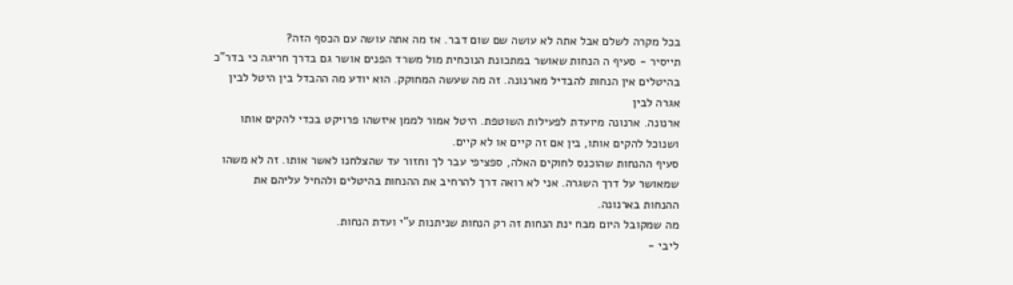בכל מקרה לשלם אבל אתה לא עושה שם שום דבר. אז מה אתה עושה עם הכסף הזה?
תייסיר - סעיף ה הנחות שאושר במתכונת הנוכחית מול משרד הפנים אושר גם בדרך חריגה כי בדר"כ
בהיטלים אין הנחות להבדיל מארנונה. זה מה שעשה המחוקק. הוא יודע מה ההבדל בין היטל לבין
אגרה לבין
ארנונה. ארנונה מיועדת לפעילות השוטפת. היטל אמור לממן איזשהו פרויקט בכדי להקים אותו
ושנוכל להקים אותו, בין אם זה קיים או לא קיים.
סעיף ההנחות שהוכנס לחוקים האלה, ספציפי עבר לך וחזור עד שהצלחנו לאשר אותו. זה לא משהו
שמאושר על דרך השגרה. אני לא רואה דרך להרחיב את ההנחות בהיטלים ולהחיל עליהם את
ההנחות בארנונה.
מה שמקובל היום מבח ינת הנחות זה רק הנחות שניתנות ע"י ועדת הנחות.
ליבי -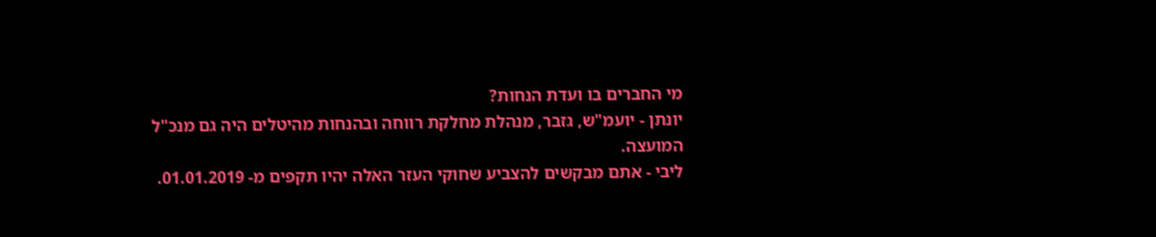מי החברים בו ועדת הנחות?
יונתן - יועמ"ש, גזבר, מנהלת מחלקת רווחה ובהנחות מהיטלים היה גם מנכ"ל המועצה.
ליבי - אתם מבקשים להצביע שחוקי העזר האלה יהיו תקפים מ- 01.01.2019.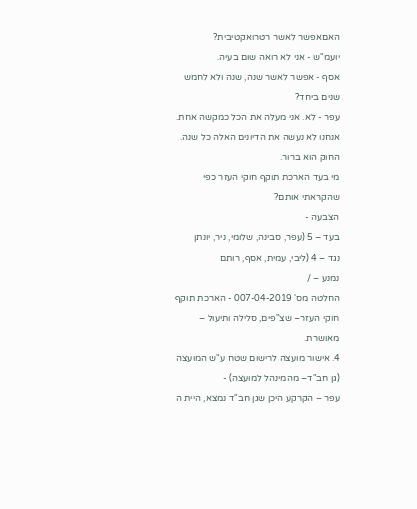האםאפשר לאשר רטרואקטיבית?
יועמ"ש - אני לא רואה שום בעיה.
אסף - אפשר לאשר שנה, שנה ולא לחמש שנים ביחד?
עפר - לא. אני מעלה את הכל כמקשה אחת. אנחנו לא נעשה את הדיונים האלה כל שנה. החוק הוא ברור.
מי בעד הארכת תוקף חוקי העזר כפי שהקראתי אותם?
הצבעה -
בעד – 5 (עפר, סבינה, שלומי, ניר, יונתן
נגד – 4 (ליבי, עמית, אסף, רותם
נמנע – /
החלטה מס' 007-04-2019 - הארכת תוקף חוקי העזר– שצ"פים, סלילה ותיעול – מאושרת.
4. אישור מועצה לרישום שטח ע"ש המועצה (גן חב"ד– מהמינהל למועצה) -
עפר – הקרקע היכן שגן חב"ד נמצא, היית ה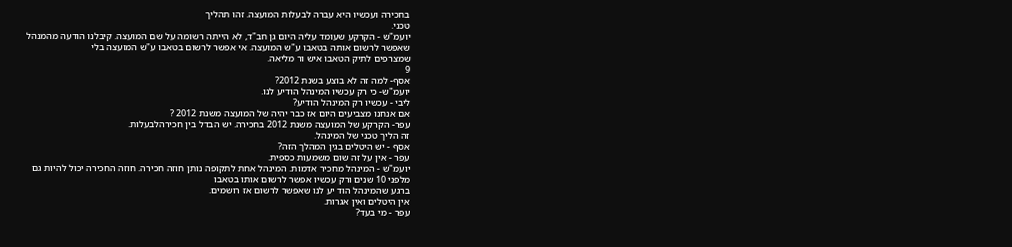בחכירה ועכשיו היא עברה לבעלות המועצה. זהו תהליך
טכני.
יועמ"ש - הקרקע שעומד עליה היום גן חב"ד, לא הייתה רשומה על שם המועצה. קיבלנו הודעה מהמנהל
שאפשר לרשום אותה בטאבו ע"ש המועצה. אי אפשר לרשום בטאבו ע"ש המועצה בלי
שמצרפים לתיק הטאבו איש ור מליאה.
9
אסף- למה זה לא בוצע בשנת 2012?
יועמ"ש- כי רק עכשיו המינהל הודיע לנו.
ליבי - עכשיו רק המינהל הודיע?
אם אנחנו מצביעים היום אז כבר יהיה של המועצה משנת 2012 ?
עפר- הקרקע של המועצה משנת 2012 בחכירה. יש הבדל בין חכירהלבעלות.
זה הליך טכני של המינהל.
אסף - יש היטלים בגין המהלך הזה?
עפר - אין על זה שום משמעות כספית.
יועמ"ש - המינהל מחכיר אדמות. המינהל אחת לתקופה נותן חוזה חכירה. חוזה החכירה יכול להיות גם
מלפני 10 שנים ורק עכשיו אפשר לרשום אותו בטאבו
ברגע שהמינהל הוד יע לנו שאפשר לרשום אז רושמים.
אין היטלים ואין אגרות.
עפר - מי בעד?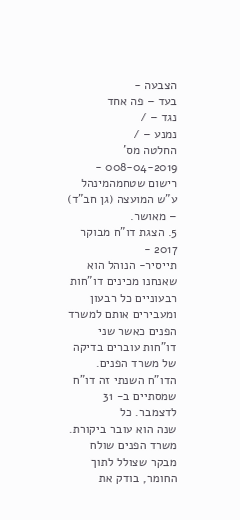הצבעה -
בעד – פה אחד
נגד – /
נמנע – /
החלטה מס' 008-04-2019 - רישום שטחמהמינהל ע"ש המועצה (גן חב"ד) – מאושר.
5. הצגת דו"ח מבוקר 2017 -
תייסיר- הנוהל הוא שאנחנו מכינים דו"חות רבעוניים כל רבעון ומעבירים אותם למשרד הפנים כאשר שני
דו"חות עוברים בדיקה של משרד הפנים. הדו"ח השנתי זה דו"ח שמסתיים ב- 31 לדצמבר. כל
שנה הוא עובר ביקורת. משרד הפנים שולח מבקר שצולל לתוך החומר, בודק את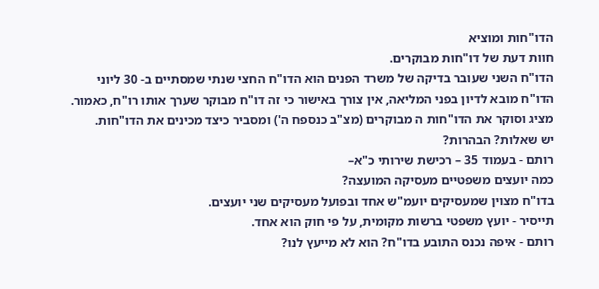הדו"חות ומוציא
חוות דעת של דו"חות מבוקרים.
הדו"ח השני שעובר בדיקה של משרד הפנים הוא הדו"ח החצי שנתי שמסתיים ב- 30 ליוני
הדו"ח מובא לדיון בפני המליאה, אין צורך באישור כי זה דו"ח מבוקר שערך אותו רו"ח, כאמור.
מציג וסוקר את הדו"חות ה מבוקרים (מצ"ב כנספח ה') ומסביר כיצד מכינים את הדו"חות.
יש שאלות? הבהרות?
רותם - בעמוד 35 – רכישת שירותי כ"א–
כמה יועצים משפטיים מעסיקה המועצה?
בדו"ח מצוין שמעסיקים יועמ"ש אחד ובפועל מעסיקים שני יועצים.
תייסיר - יועץ משפטי ברשות מקומית, על פי חוק הוא אחד.
רותם - איפה נכנס התובע בדו"ח? הוא לא מייעץ לנו?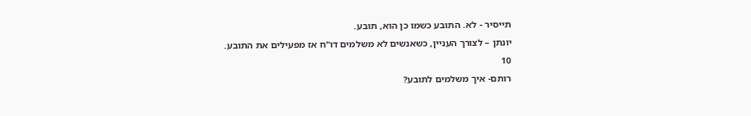תייסיר - לא. התובע כשמו כן הוא, תובע.
יונתן – לצורך העניין, כשאנשים לא משלמים דו"ח אז מפעילים את התובע.
10
רותם- איך משלמים לתובע?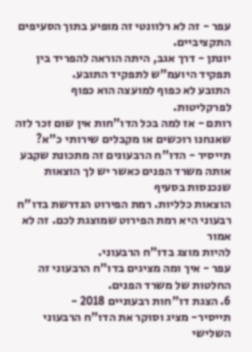עפר - זה לא רלוונטי זה מופיע בתוך הסעיפים התקציביים.
יונתן - דרך אגב, היתה הוראה להפריד בין תפקיד היועמ"ש לתפקיד התובע.
התובע לא כפוף למועצה הוא כפוף לפרקליטות.
רותם - אז למה בכל הדו"חות אין שום זכר לזה שאנחנו רוכשים או מקבלים שירותי כ"א?
תייסיר - הדו"ח הרבעונים זה מתכונת שקבע אותה משרד הפנים כאשר יש לך הוצאות שנכנסות בסעיף
הוצאות כלליות. רמת הפירוט הנדרשת בדו"ח רבעוני היא רמת הפירוט שמוצגת לכם. זה לא אמור
להיות מוצג בדו"ח הרבעוני.
עפר - איך ומה מציגים בדו"ח הרבעוני זה החלטות של משרד הפנים.
6. הצגת דו"חות רבעוניים 2018 -
תייסיר- מציג וסוקר את הדו"ח הרבעוני השלישי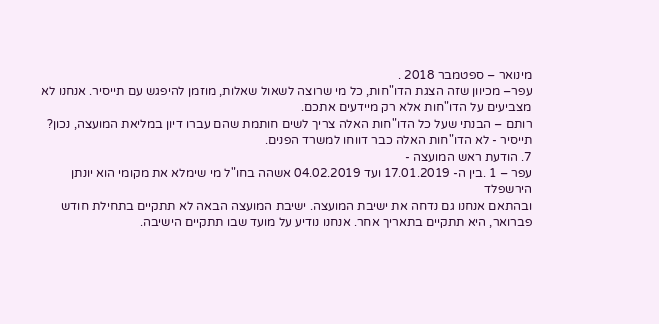מינואר – ספטמבר 2018 .
עפר– מכיוון שזה הצגת הדו"חות, כל מי שרוצה לשאול שאלות, מוזמן להיפגש עם תייסיר. אנחנו לא
מצביעים על הדו"חות אלא רק מיידעים אתכם.
רותם – הבנתי שעל כל הדו"חות האלה צריך לשים חותמת שהם עברו דיון במליאת המועצה, נכון?
תייסיר - לא הדו"חות האלה כבר דווחו למשרד הפנים.
7. הודעת ראש המועצה -
עפר – 1 .בין ה- 17.01.2019 ועד 04.02.2019 אשהה בחו"ל מי שימלא את מקומי הוא יונתן הירשפלד
ובהתאם אנחנו גם נדחה את ישיבת המועצה. ישיבת המועצה הבאה לא תתקיים בתחילת חודש
פברואר, היא תתקיים בתאריך אחר. אנחנו נודיע על מועד שבו תתקיים הישיבה.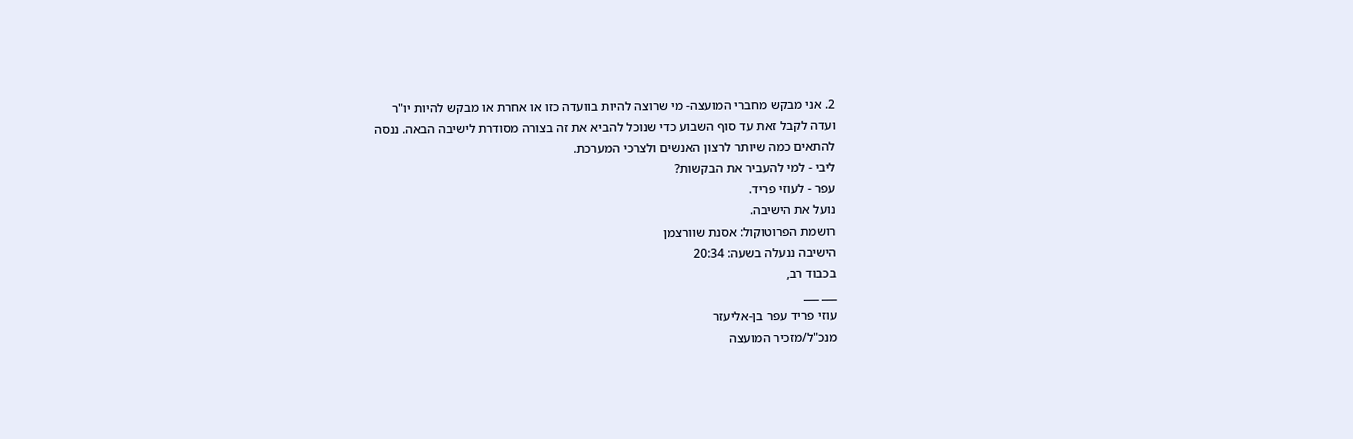2. אני מבקש מחברי המועצה- מי שרוצה להיות בוועדה כזו או אחרת או מבקש להיות יו"ר
ועדה לקבל זאת עד סוף השבוע כדי שנוכל להביא את זה בצורה מסודרת לישיבה הבאה. ננסה
להתאים כמה שיותר לרצון האנשים ולצרכי המערכת.
ליבי - למי להעביר את הבקשות?
עפר - לעוזי פריד.
נועל את הישיבה.
רושמת הפרוטוקול: אסנת שוורצמן
הישיבה ננעלה בשעה: 20:34
בכבוד רב,
___ ___
עוזי פריד עפר בן-אליעזר
מנכ"ל/מזכיר המועצה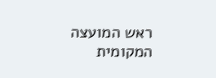ראש המועצה המקומית